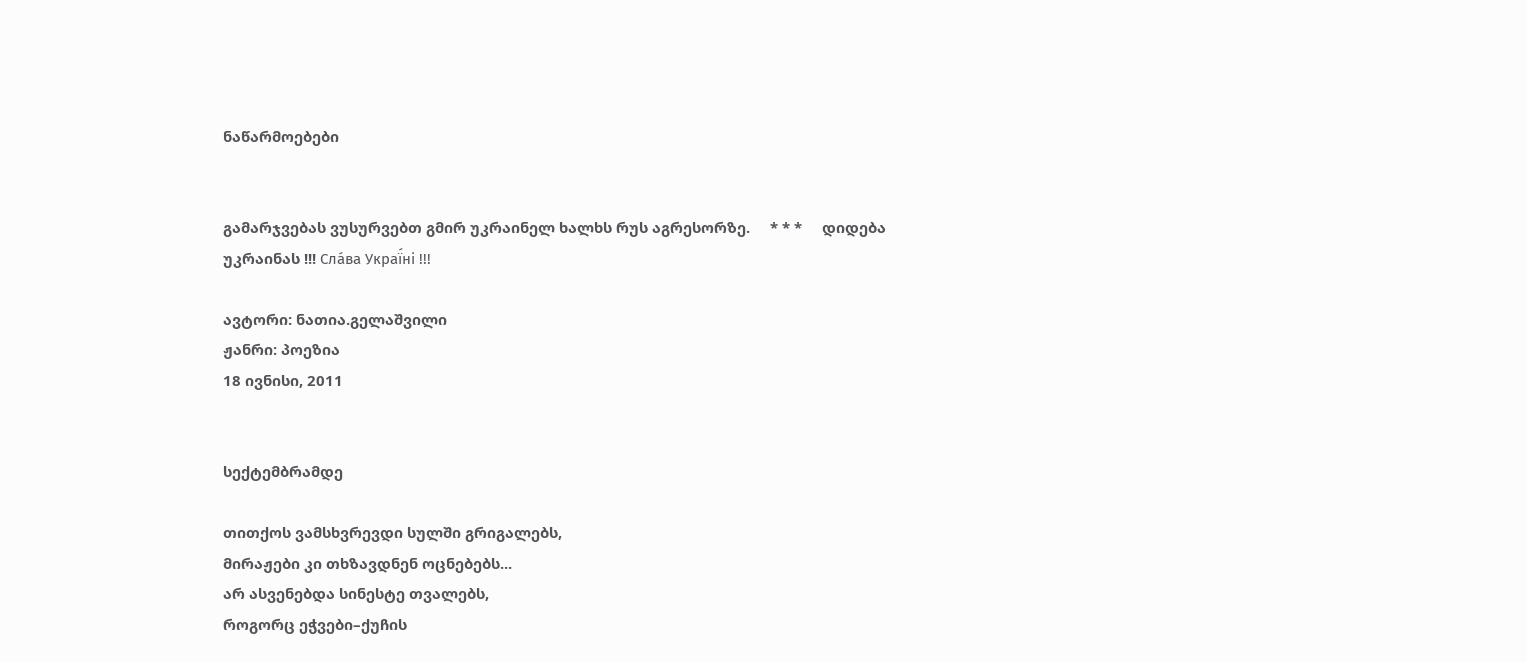ნაწარმოებები


გამარჯვებას ვუსურვებთ გმირ უკრაინელ ხალხს რუს აგრესორზე.     * * *     დიდება უკრაინას !!! Сла́ва Украї́ні !!!

ავტორი: ნათია.გელაშვილი
ჟანრი: პოეზია
18 ივნისი, 2011


სექტემბრამდე

თითქოს ვამსხვრევდი სულში გრიგალებს,
მირაჟები კი თხზავდნენ ოცნებებს...
არ ასვენებდა სინესტე თვალებს,
როგორც ეჭვები–ქუჩის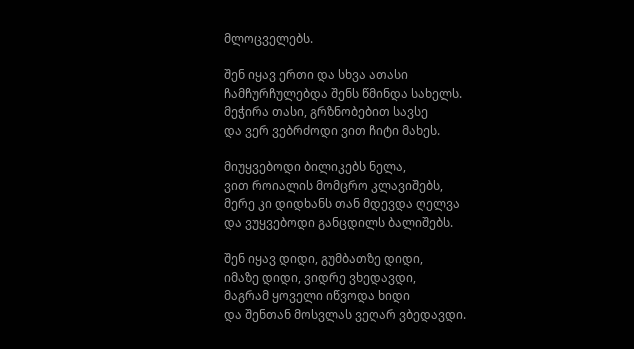მლოცველებს.

შენ იყავ ერთი და სხვა ათასი
ჩამჩურჩულებდა შენს წმინდა სახელს.
მეჭირა თასი, გრზნობებით სავსე
და ვერ ვებრძოდი ვით ჩიტი მახეს.

მიუყვებოდი ბილიკებს ნელა,
ვით როიალის მომცრო კლავიშებს,
მერე კი დიდხანს თან მდევდა ღელვა
და ვუყვებოდი განცდილს ბალიშებს.

შენ იყავ დიდი, გუმბათზე დიდი,
იმაზე დიდი, ვიდრე ვხედავდი,
მაგრამ ყოველი იწვოდა ხიდი
და შენთან მოსვლას ვეღარ ვბედავდი.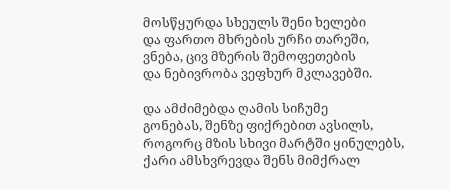მოსწყურდა სხეულს შენი ხელები
და ფართო მხრების ურჩი თარეში,
ვნება, ცივ მზერის შემოფეთების
და ნებივრობა ვეფხურ მკლავებში.

და ამძიმებდა ღამის სიჩუმე
გონებას, შენზე ფიქრებით ავსილს,
როგორც მზის სხივი მარტში ყინულებს,
ქარი ამსხვრევდა შენს მიმქრალ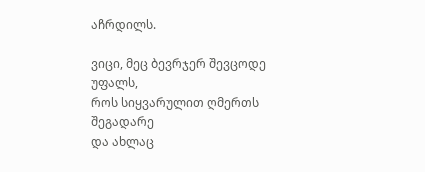აჩრდილს.

ვიცი, მეც ბევრჯერ შევცოდე უფალს,
როს სიყვარულით ღმერთს შეგადარე
და ახლაც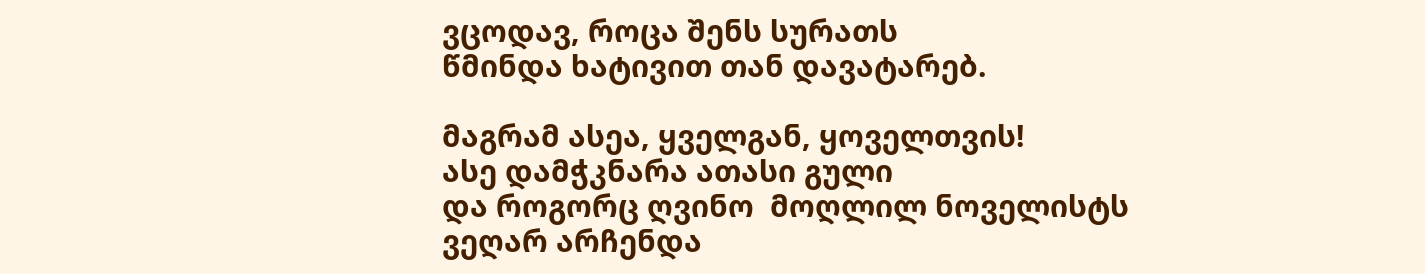ვცოდავ, როცა შენს სურათს
წმინდა ხატივით თან დავატარებ.

მაგრამ ასეა, ყველგან, ყოველთვის!
ასე დამჭკნარა ათასი გული
და როგორც ღვინო  მოღლილ ნოველისტს
ვეღარ არჩენდა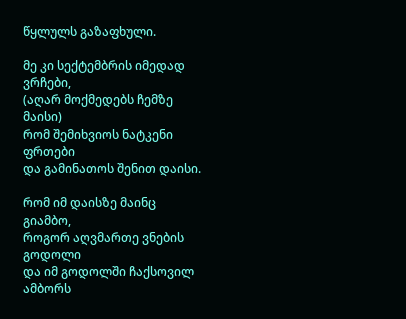წყლულს გაზაფხული.

მე კი სექტემბრის იმედად ვრჩები,
(აღარ მოქმედებს ჩემზე მაისი)
რომ შემიხვიოს ნატკენი ფრთები
და გამინათოს შენით დაისი.

რომ იმ დაისზე მაინც გიამბო,
როგორ აღვმართე ვნების გოდოლი
და იმ გოდოლში ჩაქსოვილ ამბორს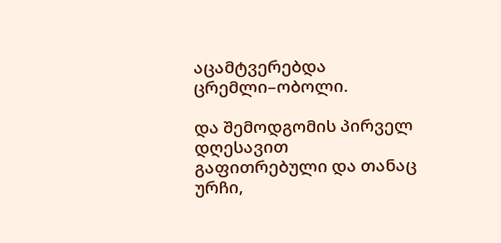აცამტვერებდა ცრემლი–ობოლი.

და შემოდგომის პირველ დღესავით
გაფითრებული და თანაც ურჩი,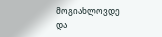მოგიახლოვდე და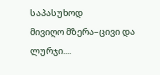საპასუხოდ
მივიღო მზერა–ცივი და ლურჯი....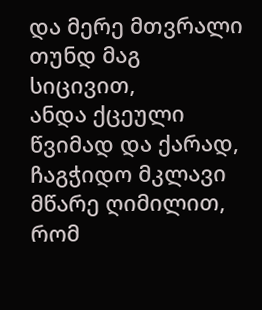და მერე მთვრალი თუნდ მაგ სიცივით,
ანდა ქცეული წვიმად და ქარად,
ჩაგჭიდო მკლავი მწარე ღიმილით,
რომ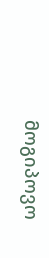მოგიპოვო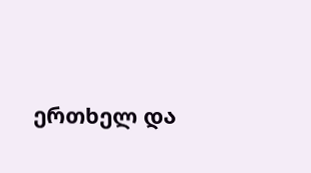ერთხელ და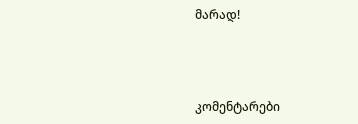მარად!



კომენტარები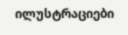ილუსტრაციები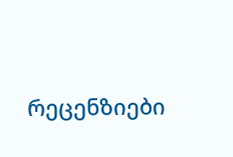რეცენზიები